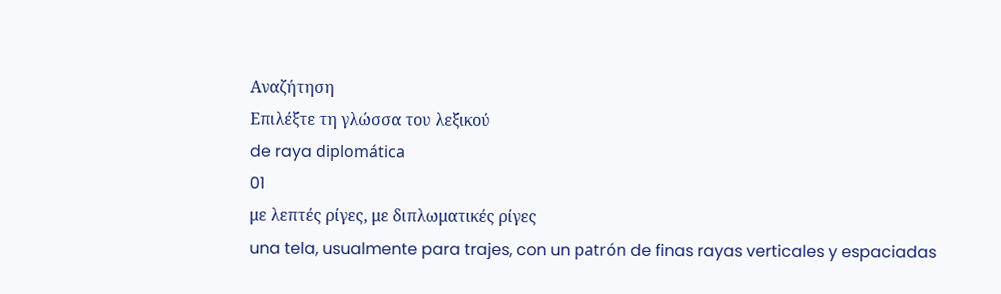Αναζήτηση
Επιλέξτε τη γλώσσα του λεξικού
de raya diplomática
01
με λεπτές ρίγες, με διπλωματικές ρίγες
una tela, usualmente para trajes, con un patrón de finas rayas verticales y espaciadas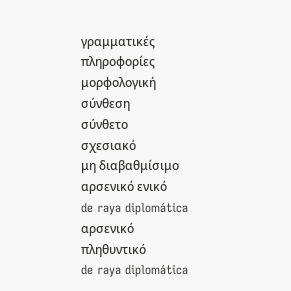γραμματικές πληροφορίες
μορφολογική σύνθεση
σύνθετο
σχεσιακό
μη διαβαθμίσιμο
αρσενικό ενικό
de raya diplomática
αρσενικό πληθυντικό
de raya diplomática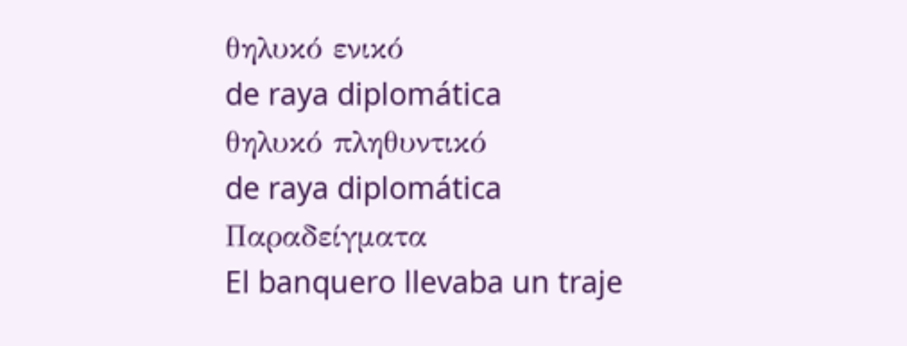θηλυκό ενικό
de raya diplomática
θηλυκό πληθυντικό
de raya diplomática
Παραδείγματα
El banquero llevaba un traje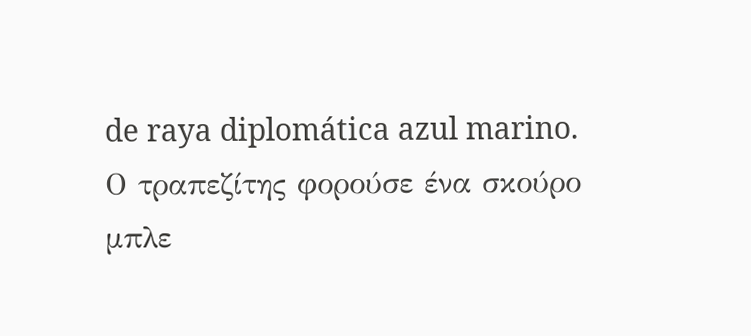de raya diplomática azul marino.
Ο τραπεζίτης φορούσε ένα σκούρο μπλε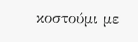κοστούμι με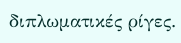διπλωματικές ρίγες.